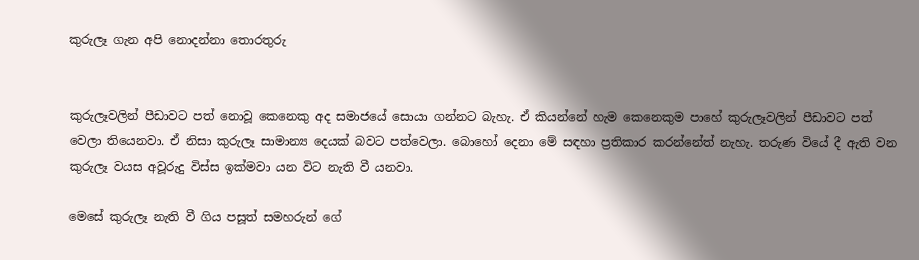කුරුලෑ ගැන අපි නොදන්නා තොරතුරු


කුරුලෑවලින් පීඩාවට පත් නොවූ කෙනෙකු අද සමාජයේ සොයා ගන්නට බැහැ. ඒ කියන්නේ හැම කෙනෙකුම පාහේ කුරුලෑවලින් පීඩාවට පත් වෙලා තියෙනවා. ඒ නිසා කුරුලෑ සාමාන්‍ය දෙයක් බවට පත්වෙලා. බොහෝ දෙනා මේ සඳහා ප්‍රතිකාර කරන්නේත් නැහැ. තරුණ වියේ දී ඇති වන කුරුලෑ වයස අවූරුදු විස්ස ඉක්මවා යන විට නැති වී යනවා.

මෙසේ කුරුලෑ නැති වී ගිය පසූත් සමහරුන් ගේ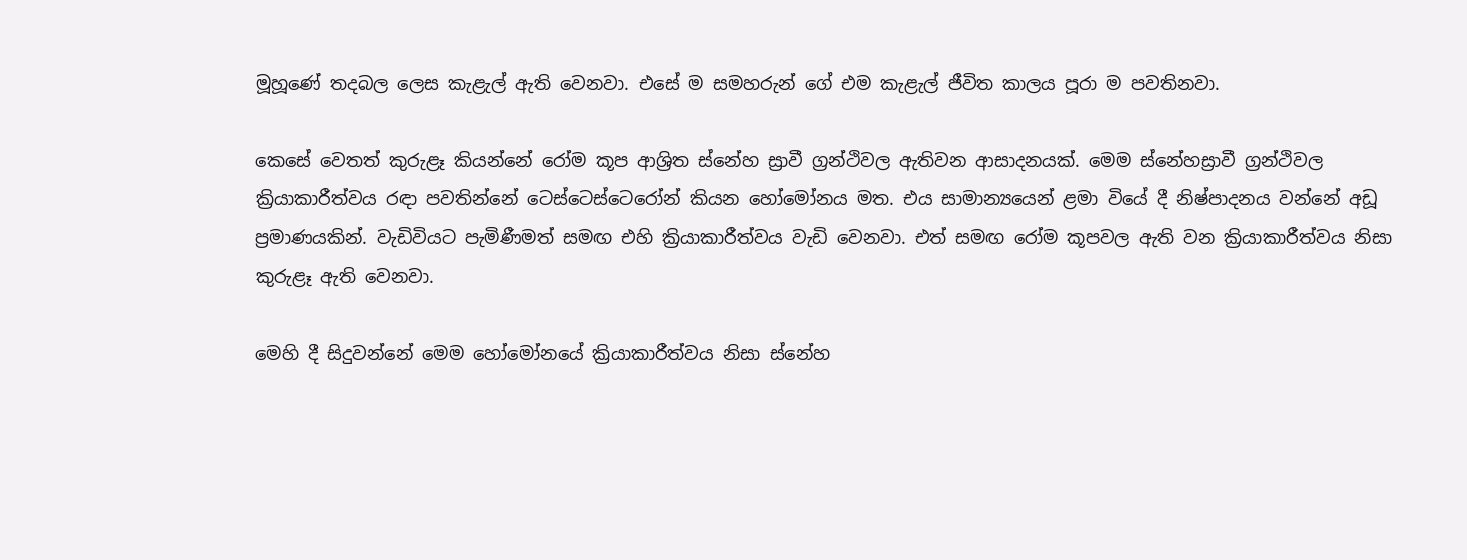මූහූණේ තදබල ලෙස කැළැල් ඇති වෙනවා. එසේ ම සමහරුන් ගේ එම කැළැල් ජීවිත කාලය පූරා ම පවතිනවා.

කෙසේ වෙතත් කුරුළෑ කියන්නේ රෝම කූප ආශ්‍රිත ස්නේහ ස්‍රාවී ග්‍රන්ථිවල ඇතිවන ආසාදනයක්. මෙම ස්නේහස්‍රාවී ග්‍රන්ථිවල ක්‍රියාකාරීත්වය රඳා පවතින්නේ ටෙස්ටෙස්ටෙරෝන් කියන හෝමෝනය මත. එය සාමාන්‍යයෙන් ළමා වියේ දී නිෂ්පාදනය වන්නේ අඩූ ප්‍රමාණයකින්. වැඩිවියට පැමිණීමත් සමඟ එහි ක්‍රියාකාරීත්වය වැඩි වෙනවා. එත් සමඟ රෝම කූපවල ඇති වන ක්‍රියාකාරීත්වය නිසා කුරුළෑ ඇති වෙනවා.

මෙහි දී සිදුවන්නේ මෙම හෝමෝනයේ ක්‍රියාකාරීත්වය නිසා ස්නේහ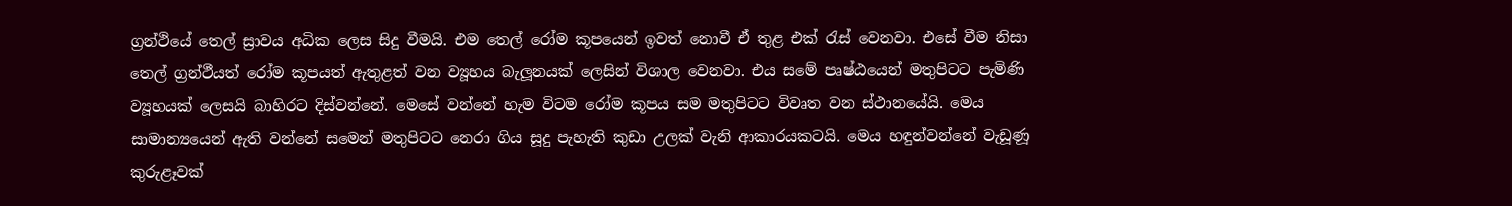ග්‍රන්ථියේ තෙල් ස්‍රාවය අධික ලෙස සිදු වීමයි. එම තෙල් රෝම කූපයෙන් ඉවත් නොවී ඒ තුළ එක් රැස් වෙනවා. එසේ වීම නිසා තෙල් ග්‍රන්ථීයත් රෝම කූපයත් ඇතුළත් වන ව්‍යූහය බැලූනයක් ලෙසින් විශාල වෙනවා. එය සමේ පෘෂ්ඨයෙන් මතුපිටට පැමිණි ව්‍යූහයක් ලෙසයි බාහිරට දිස්වන්නේ. මෙසේ වන්නේ හැම විටම රෝම කූපය සම මතුපිටට විවෘත වන ස්ථානයේයි. මෙය සාමාන්‍යයෙන් ඇති වන්නේ සමෙන් මතුපිටට නෙරා ගිය සූදු පැහැති කුඩා උලක් වැනි ආකාරයකටයි. මෙය හඳුන්වන්නේ වැඩූණූ කුරුළෑවක්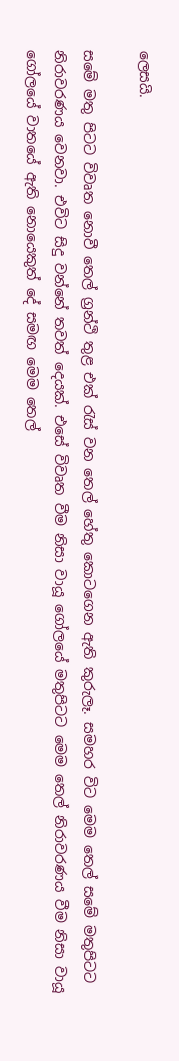ලෙසයි.

සමේ මතු පිටට විවෘත නොවී තෙල් ග්‍රන්ථි තුළ එක් රැස් වන තෙල් හේතු කොටගෙන ඇති කුරුලෑ. සමහර විට මෙම තෙල් සමේ මතුපිටට නිරාවරණය වෙනවා. එවිට සිදු වන්නේ තවත් දෙයක්. එසේ විවෘත වීම නිසා වායූ ගෝලයේ මතුපිටට මෙම තෙල් නිරාවරණය වීම නිසා වායූ ගෝලයේ වාතයේ ඇති නොයෙකුත් දේ සමඟ මෙම තෙල්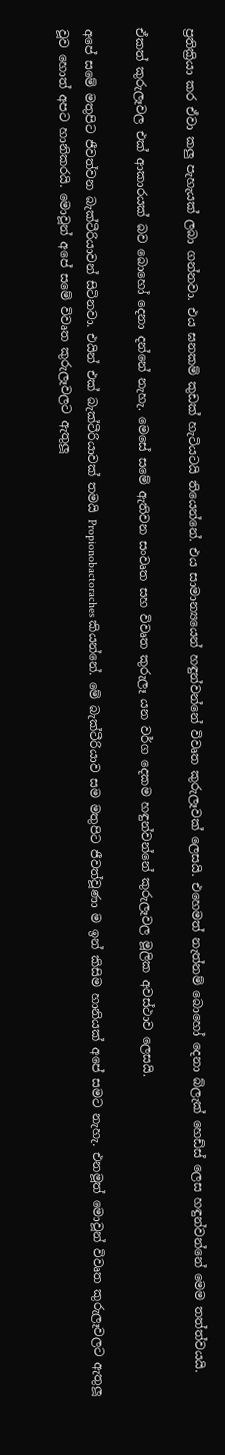ප්‍රතික්‍රියා කර ඒවා කලු පැහැයක් ලබා ගන්නවා. එය ඝනකම් කුඩක් හැටියටයි තියෙන්නේ. එය සාමාන්‍යයෙන් හඳුන්වන්නේ විවෘත කුරුලෑවක් ලෙසයි. එහෙමත් නැත්නම් බොහෝ දෙනා බ්ලැක් හෙඩ්ස් ලෙස හඳුන්වන්නේ මෙම තත්ත්වයයි.

ඒකත් කුරුලෑවල එක් ආකාරයක් බව බොහෝ දෙනා දන්නේ නැහැ. මෙසේ සමේ ඇතිවන සංවෘත සහ විවෘත කුරුලෑ යන වර්ග දෙකම හඳුන්වන්නේ කුරුලෑවල මූලික අවස්ථාව ලෙසයි.

අපේ සමේ මතුපිට ජීවත්වන බැක්ටීරියාවන් සිටිනවා. එයින් එක් බැක්ටීරියාවක් තමයි Propionobactoraches කියන්නේ. මේ බැක්ටීරියාව සම මතුපිට ජීවත්වූණා ම ඉන් කිසිම හානියක් අපේ සමට නැහැ. එනමූත් මොවූන් විවෘත කුරුලෑවලට ඇතුලූ වූව හොත් අපට හානිකරයි. මොවූන් අපේ සමේ විවෘත කුරුලෑවලට ඇතුලූ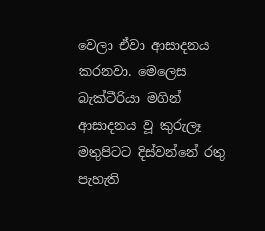වෙලා ඒවා ආසාදනය කරනවා. මෙලෙස බැක්ටීරියා මගින් ආසාදනය වූ කුරුලෑ මතුපිටට දිස්වන්නේ රතු පැහැති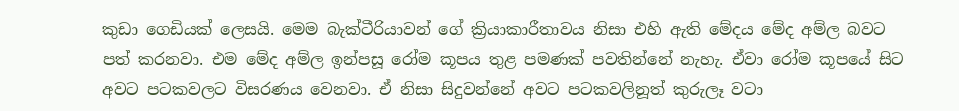කුඩා ගෙඩියක් ලෙසයි. මෙම බැක්ටීරියාවන් ගේ ක්‍රියාකාරීතාවය නිසා එහි ඇති මේදය මේද අම්ල බවට පත් කරනවා. එම මේද අම්ල ඉන්පසූ රෝම කූපය තුළ පමණක් පවතින්නේ නැහැ. ඒවා රෝම කූපයේ සිට අවට පටකවලට විසරණය වෙනවා. ඒ නිසා සිදුවන්නේ අවට පටකවලිනූත් කුරුලෑ වටා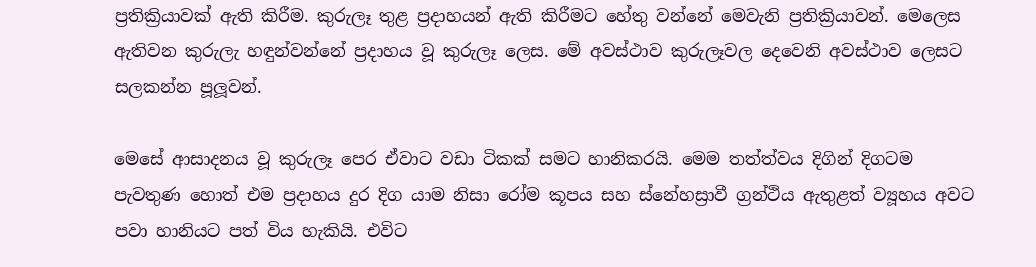ප්‍රතික්‍රියාවක් ඇති කිරීම. කුරුලෑ තුළ ප්‍රදාහයන් ඇති කිරීමට හේතු වන්නේ මෙවැනි ප්‍රතික්‍රියාවන්. මෙලෙස ඇතිවන කුරුලැ හඳුන්වන්නේ ප්‍රදාහය වූ කුරුලෑ ලෙස. මේ අවස්ථාව කුරුලෑවල දෙවෙනි අවස්ථාව ලෙසට සලකන්න පූලූවන්.

මෙසේ ආසාදනය වූ කුරුලෑ පෙර ඒවාට වඩා ටිකක් සමට හානිකරයි. මෙම තත්ත්වය දිගින් දිගටම පැවතුණ හොත් එම ප්‍රදාහය දුර දිග යාම නිසා රෝම කූපය සහ ස්නේහස්‍රාවී ග්‍රන්ථිය ඇතුළත් ව්‍යූහය අවට පවා හානියට පත් විය හැකියි. එවිට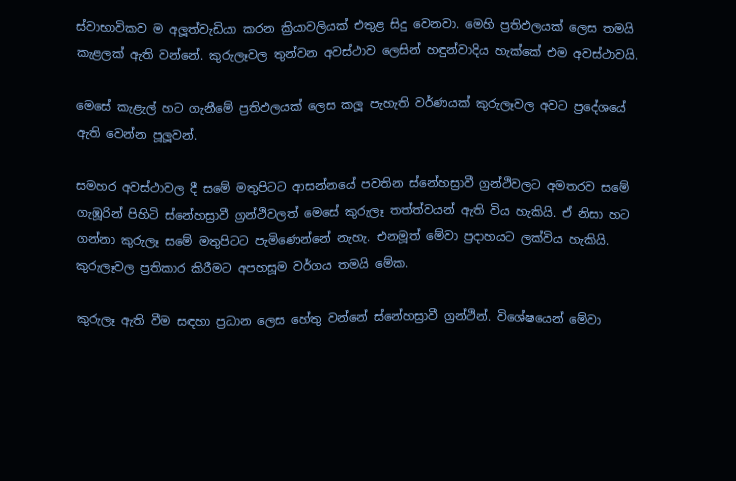ස්වාභාවිකව ම අලූත්වැඩියා කරන ක්‍රියාවලියක් එතුළ සිදු වෙනවා. මෙහි ප්‍රතිඵලයක් ලෙස තමයි කැළලක් ඇති වන්නේ. කුරුලෑවල තුන්වන අවස්ථාව ලෙසින් හඳුන්වාදිය හැක්කේ එම අවස්ථාවයි.

මෙසේ කැළැල් හට ගැනීමේ ප්‍රතිඵලයක් ලෙස කලූ පැහැති වර්ණයක් කුරුලෑවල අවට ප්‍රදේශයේ ඇති වෙන්න පූලූවන්.

සමහර අවස්ථාවල දී සමේ මතුපිටට ආසන්නයේ පවතින ස්නේහස්‍රාවී ග්‍රන්ථිවලට අමතරව සමේ ගැඹූරින් පිහිටි ස්නේහස්‍රාවී ග්‍රන්ථිවලත් මෙසේ කුරුලෑ තත්ත්වයන් ඇති විය හැකියි. ඒ නිසා හට ගන්නා කුරුලෑ සමේ මතුපිටට පැමිණෙන්නේ නැහැ. එනමූත් මේවා ප්‍රදාහයට ලක්විය හැකියි. කුරුලෑවල ප්‍රතිකාර කිරීමට අපහසූම වර්ගය තමයි මේක.

කුරුලෑ ඇති වීම සඳහා ප්‍රධාන ලෙස හේතු වන්නේ ස්නේහස්‍රාවී ග්‍රන්ථින්. විශේෂයෙන් මේවා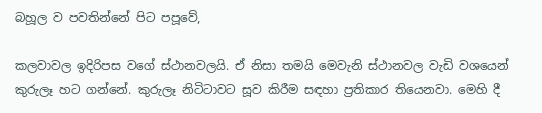බහූල ව පවතින්නේ පිට පපූවේ,

කලවාවල ඉදිරිපස වගේ ස්ථානවලයි. ඒ නිසා තමයි මෙවැනි ස්ථානවල වැඩි වශයෙන් කුරුලෑ හට ගන්නේ. කුරුලෑ නිටිටාවට සූව කිරීම සඳහා ප්‍රතිකාර තියෙනවා. මෙහි දී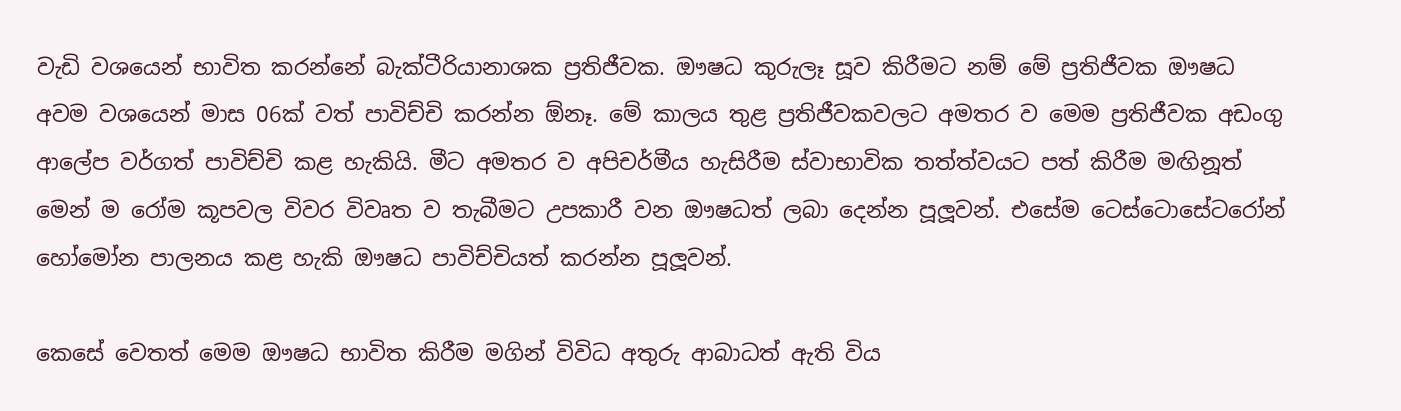වැඩි වශයෙන් භාවිත කරන්නේ බැක්ටීරියානාශක ප්‍රතිජීවක. ඖෂධ කුරුලෑ සූව කිරීමට නම් මේ ප්‍රතිජීවක ඖෂධ අවම වශයෙන් මාස 06ක් වත් පාවිච්චි කරන්න ඕනෑ. මේ කාලය තුළ ප්‍රතිජීවකවලට අමතර ව මෙම ප්‍රතිජීවක අඩංගු ආලේප වර්ගත් පාවිච්චි කළ හැකියි. මීට අමතර ව අපිචර්මීය හැසිරීම ස්වාභාවික තත්ත්වයට පත් කිරීම මඟිනූත් මෙන් ම රෝම කූපවල විවර විවෘත ව තැබීමට උපකාරී වන ඖෂධත් ලබා දෙන්න පූලූවන්. එසේම ටෙස්ටොසේටරෝන් හෝමෝන පාලනය කළ හැකි ඖෂධ පාවිච්චියත් කරන්න පූලූවන්.

කෙසේ වෙතත් මෙම ඖෂධ භාවිත කිරීම මගින් විවිධ අතුරු ආබාධත් ඇති විය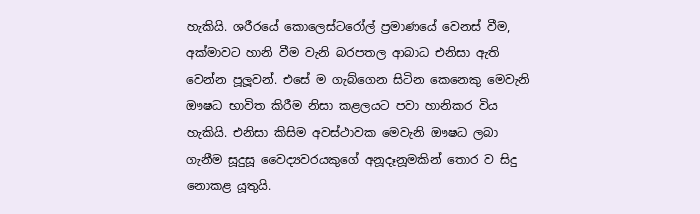හැකියි. ශරීරයේ කොලෙස්ටරෝල් ප්‍රමාණයේ වෙනස් වීම, අක්මාවට හානි වීම වැනි බරපතල ආබාධ එනිසා ඇති වෙන්න පූලූවන්. එසේ ම ගැබ්ගෙන සිටින කෙනෙකු මෙවැනි ඖෂධ භාවිත කිරීම නිසා කළලයට පවා හානිකර විය හැකියි. එනිසා කිසිම අවස්ථාවක මෙවැනි ඖෂධ ලබා ගැනීම සූදුසූ වෛද්‍යවරයකුගේ අනූදෑනූමකින් තොර ව සිදු නොකළ යූතුයි.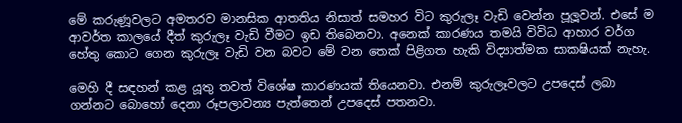මේ කරුණූවලට අමතරව මානසික ආතතිය නිසාත් සමහර විට කුරුලෑ වැඩි වෙන්න පූලූවන්. එසේ ම ආවර්ත කාලයේ දීත් කුරුලෑ වැඩි වීමට ඉඩ තිබෙනවා. අනෙක් කාරණය තමයි විවිධ ආහාර වර්ග හේතු කොට ගෙන කුරුලෑ වැඩි වන බවට මේ වන තෙක් පිළිගත හැකි විද්‍යාත්මක සාකෂියක් නැහැ.

මෙහි දී සඳහන් කළ යූතු තවත් විශේෂ කාරණයක් තියෙනවා. එනම් කුරුලෑවලට උපදෙස් ලබා ගන්නට බොහෝ දෙනා රූපලාවන්‍ය පැත්තෙන් උපදෙස් පතනවා.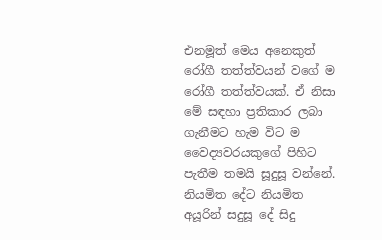එනමූත් මෙය අනෙකුත් රෝගී තත්ත්වයන් වගේ ම රෝගී තත්ත්වයක්. ඒ නිසා මේ සඳහා ප්‍රතිකාර ලබා ගැනීමට හැම විට ම වෛද්‍යවරයකුගේ පිහිට පැතීම තමයි සූදුසූ වන්නේ. නියමිත දේට නියමිත අයූරින් සදුසූ දේ සිදු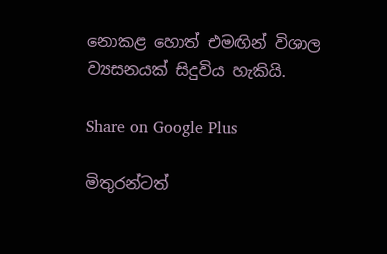නොකළ හොත් එමඟින් විශාල ව්‍යසනයක් සිදුවිය හැකියි.

Share on Google Plus

මිතුරන්ටත්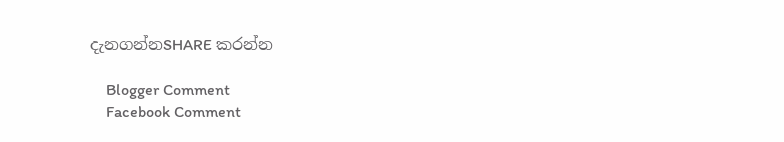දැනගන්නSHARE කරන්න

    Blogger Comment
    Facebook Comment